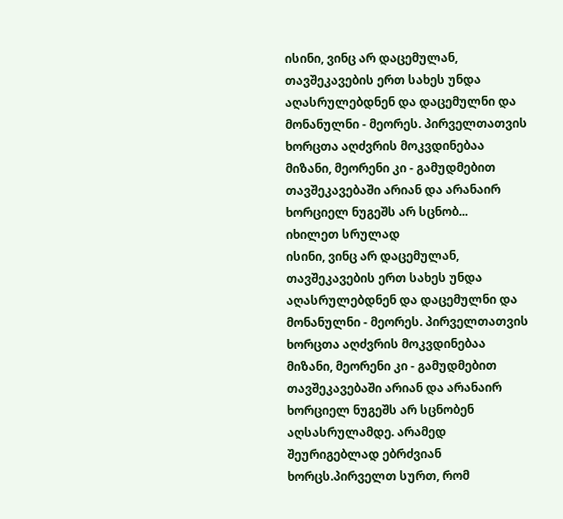ისინი, ვინც არ დაცემულან, თავშეკავების ერთ სახეს უნდა აღასრულებდნენ და დაცემულნი და მონანულნი - მეორეს. პირველთათვის ხორცთა აღძვრის მოკვდინებაა მიზანი, მეორენი კი - გამუდმებით თავშეკავებაში არიან და არანაირ ხორციელ ნუგეშს არ სცნობ...
იხილეთ სრულად
ისინი, ვინც არ დაცემულან, თავშეკავების ერთ სახეს უნდა აღასრულებდნენ და დაცემულნი და მონანულნი - მეორეს. პირველთათვის ხორცთა აღძვრის მოკვდინებაა მიზანი, მეორენი კი - გამუდმებით თავშეკავებაში არიან და არანაირ ხორციელ ნუგეშს არ სცნობენ აღსასრულამდე. არამედ შეურიგებლად ებრძვიან ხორცს.პირველთ სურთ, რომ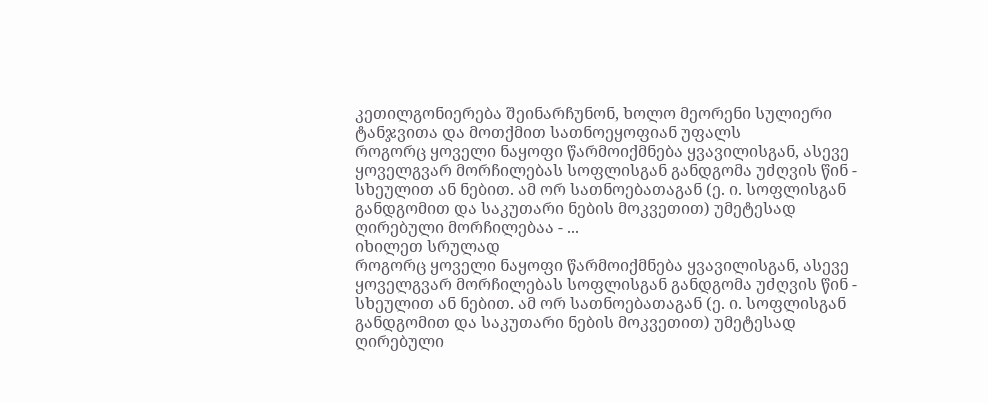კეთილგონიერება შეინარჩუნონ, ხოლო მეორენი სულიერი ტანჯვითა და მოთქმით სათნოეყოფიან უფალს
როგორც ყოველი ნაყოფი წარმოიქმნება ყვავილისგან, ასევე ყოველგვარ მორჩილებას სოფლისგან განდგომა უძღვის წინ - სხეულით ან ნებით. ამ ორ სათნოებათაგან (ე. ი. სოფლისგან განდგომით და საკუთარი ნების მოკვეთით) უმეტესად ღირებული მორჩილებაა - ...
იხილეთ სრულად
როგორც ყოველი ნაყოფი წარმოიქმნება ყვავილისგან, ასევე ყოველგვარ მორჩილებას სოფლისგან განდგომა უძღვის წინ - სხეულით ან ნებით. ამ ორ სათნოებათაგან (ე. ი. სოფლისგან განდგომით და საკუთარი ნების მოკვეთით) უმეტესად ღირებული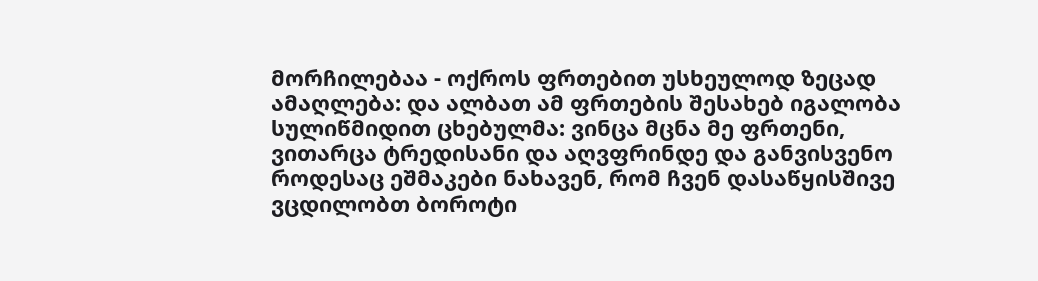მორჩილებაა - ოქროს ფრთებით უსხეულოდ ზეცად ამაღლება: და ალბათ ამ ფრთების შესახებ იგალობა სულიწმიდით ცხებულმა: ვინცა მცნა მე ფრთენი, ვითარცა ტრედისანი და აღვფრინდე და განვისვენო
როდესაც ეშმაკები ნახავენ, რომ ჩვენ დასაწყისშივე ვცდილობთ ბოროტი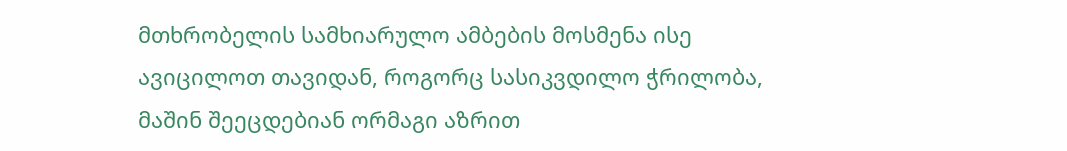მთხრობელის სამხიარულო ამბების მოსმენა ისე ავიცილოთ თავიდან, როგორც სასიკვდილო ჭრილობა, მაშინ შეეცდებიან ორმაგი აზრით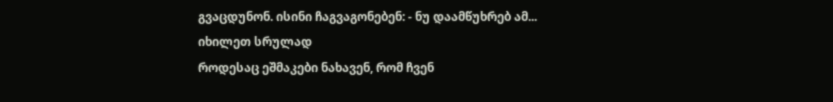გვაცდუნონ. ისინი ჩაგვაგონებენ: - ნუ დაამწუხრებ ამ...
იხილეთ სრულად
როდესაც ეშმაკები ნახავენ, რომ ჩვენ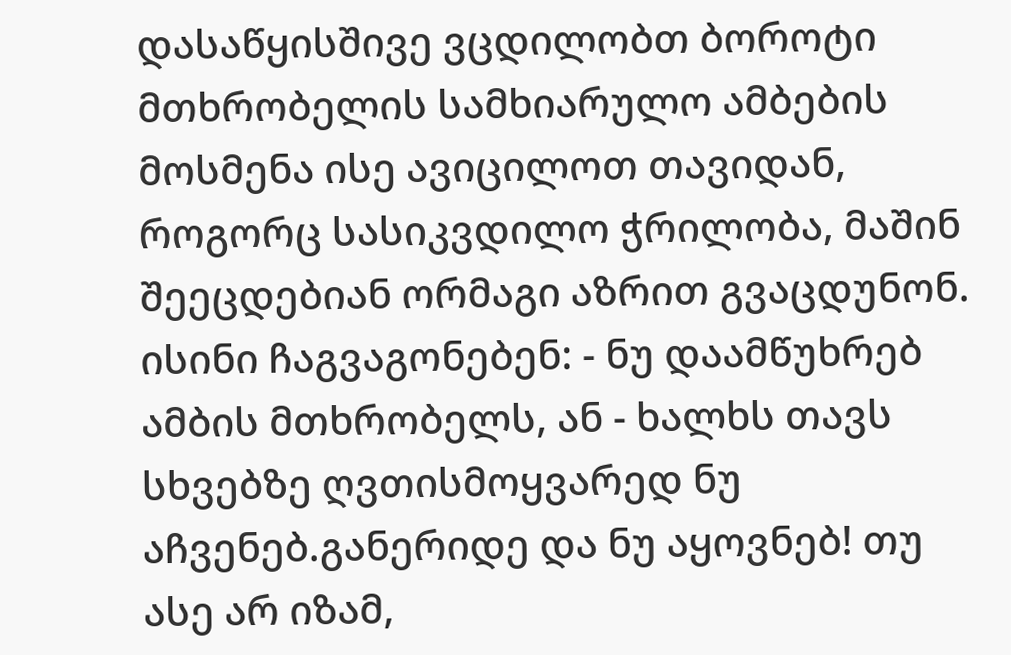დასაწყისშივე ვცდილობთ ბოროტი მთხრობელის სამხიარულო ამბების მოსმენა ისე ავიცილოთ თავიდან, როგორც სასიკვდილო ჭრილობა, მაშინ შეეცდებიან ორმაგი აზრით გვაცდუნონ. ისინი ჩაგვაგონებენ: - ნუ დაამწუხრებ ამბის მთხრობელს, ან - ხალხს თავს სხვებზე ღვთისმოყვარედ ნუ აჩვენებ.განერიდე და ნუ აყოვნებ! თუ ასე არ იზამ,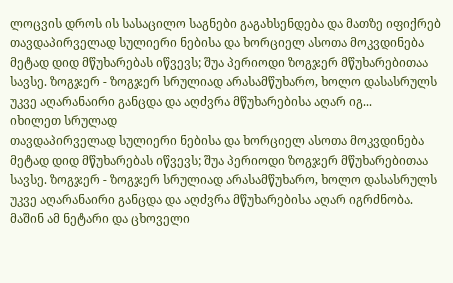ლოცვის დროს ის სასაცილო საგნები გაგახსენდება და მათზე იფიქრებ
თავდაპირველად სულიერი ნებისა და ხორციელ ასოთა მოკვდინება მეტად დიდ მწუხარებას იწვევს; შუა პერიოდი ზოგჯერ მწუხარებითაა სავსე. ზოგჯერ - ზოგჯერ სრულიად არასამწუხარო, ხოლო დასასრულს უკვე აღარანაირი განცდა და აღძვრა მწუხარებისა აღარ იგ...
იხილეთ სრულად
თავდაპირველად სულიერი ნებისა და ხორციელ ასოთა მოკვდინება მეტად დიდ მწუხარებას იწვევს; შუა პერიოდი ზოგჯერ მწუხარებითაა სავსე. ზოგჯერ - ზოგჯერ სრულიად არასამწუხარო, ხოლო დასასრულს უკვე აღარანაირი განცდა და აღძვრა მწუხარებისა აღარ იგრძნობა. მაშინ ამ ნეტარი და ცხოველი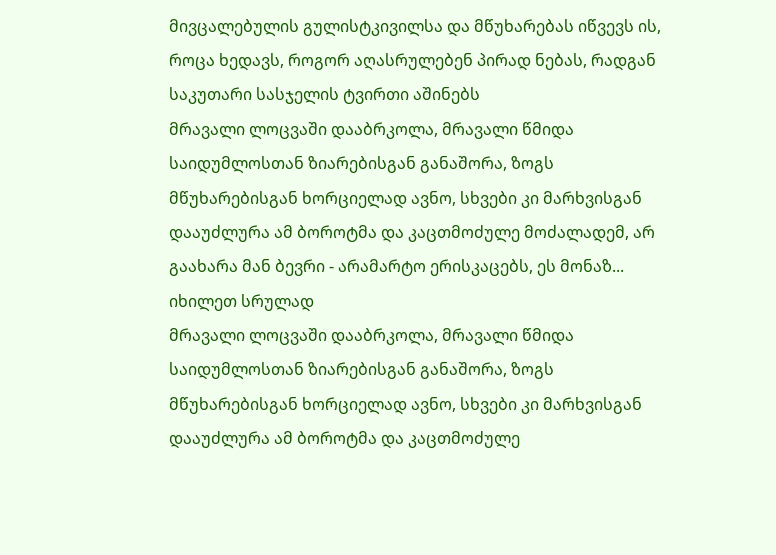მივცალებულის გულისტკივილსა და მწუხარებას იწვევს ის, როცა ხედავს, როგორ აღასრულებენ პირად ნებას, რადგან საკუთარი სასჯელის ტვირთი აშინებს
მრავალი ლოცვაში დააბრკოლა, მრავალი წმიდა საიდუმლოსთან ზიარებისგან განაშორა, ზოგს მწუხარებისგან ხორციელად ავნო, სხვები კი მარხვისგან დააუძლურა ამ ბოროტმა და კაცთმოძულე მოძალადემ, არ გაახარა მან ბევრი - არამარტო ერისკაცებს, ეს მონაზ...
იხილეთ სრულად
მრავალი ლოცვაში დააბრკოლა, მრავალი წმიდა საიდუმლოსთან ზიარებისგან განაშორა, ზოგს მწუხარებისგან ხორციელად ავნო, სხვები კი მარხვისგან დააუძლურა ამ ბოროტმა და კაცთმოძულე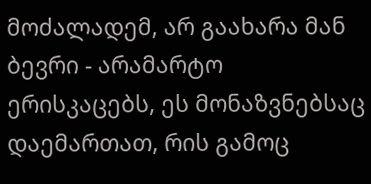მოძალადემ, არ გაახარა მან ბევრი - არამარტო ერისკაცებს, ეს მონაზვნებსაც დაემართათ, რის გამოც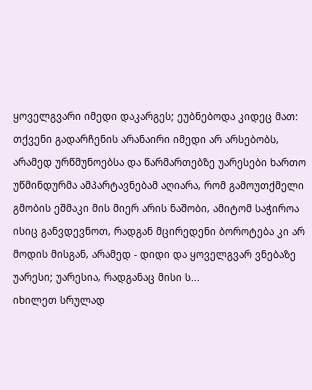ყოველგვარი იმედი დაკარგეს; ეუბნებოდა კიდეც მათ: თქვენი გადარჩენის არანაირი იმედი არ არსებობს, არამედ ურწმუნოებსა და წარმართებზე უარესები ხართო
უწმინდურმა ამპარტავნებამ აღიარა, რომ გამოუთქმელი გმობის ეშმაკი მის მიერ არის ნაშობი, ამიტომ საჭიროა ისიც განვდევნოთ, რადგან მცირედენი ბოროტება კი არ მოდის მისგან, არამედ - დიდი და ყოველგვარ ვნებაზე უარესი; უარესია, რადგანაც მისი ს...
იხილეთ სრულად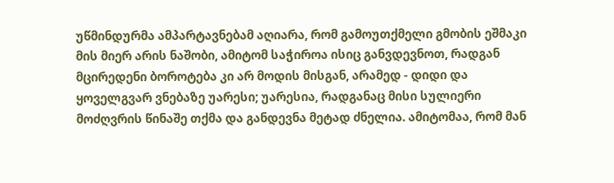უწმინდურმა ამპარტავნებამ აღიარა, რომ გამოუთქმელი გმობის ეშმაკი მის მიერ არის ნაშობი, ამიტომ საჭიროა ისიც განვდევნოთ, რადგან მცირედენი ბოროტება კი არ მოდის მისგან, არამედ - დიდი და ყოველგვარ ვნებაზე უარესი; უარესია, რადგანაც მისი სულიერი მოძღვრის წინაშე თქმა და განდევნა მეტად ძნელია. ამიტომაა, რომ მან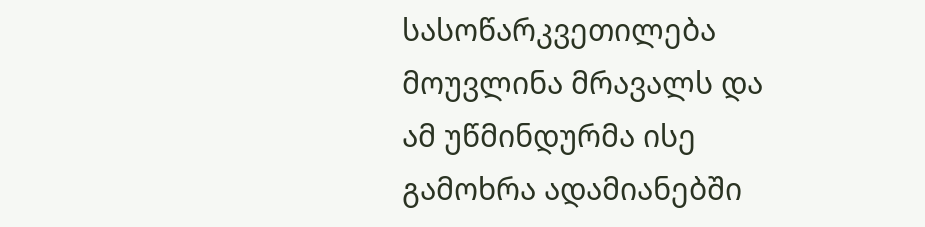სასოწარკვეთილება მოუვლინა მრავალს და ამ უწმინდურმა ისე გამოხრა ადამიანებში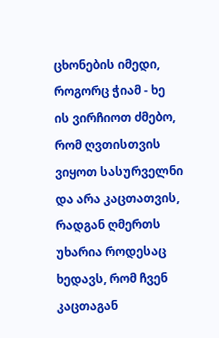ცხონების იმედი, როგორც ჭიამ - ხე
ის ვირჩიოთ ძმებო, რომ ღვთისთვის ვიყოთ სასურველნი და არა კაცთათვის, რადგან ღმერთს უხარია როდესაც ხედავს, რომ ჩვენ კაცთაგან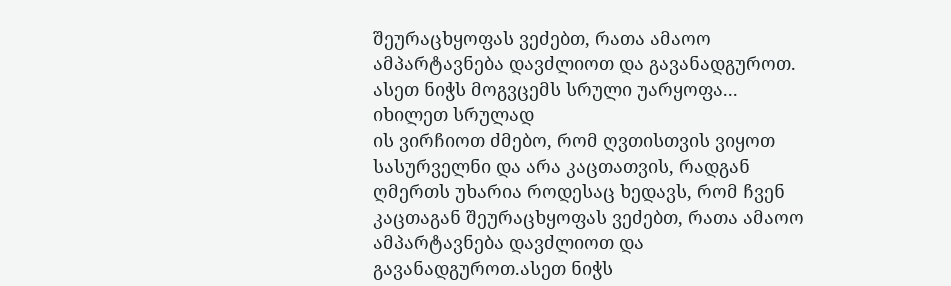შეურაცხყოფას ვეძებთ, რათა ამაოო ამპარტავნება დავძლიოთ და გავანადგუროთ. ასეთ ნიჭს მოგვცემს სრული უარყოფა...
იხილეთ სრულად
ის ვირჩიოთ ძმებო, რომ ღვთისთვის ვიყოთ სასურველნი და არა კაცთათვის, რადგან ღმერთს უხარია როდესაც ხედავს, რომ ჩვენ კაცთაგან შეურაცხყოფას ვეძებთ, რათა ამაოო ამპარტავნება დავძლიოთ და გავანადგუროთ.ასეთ ნიჭს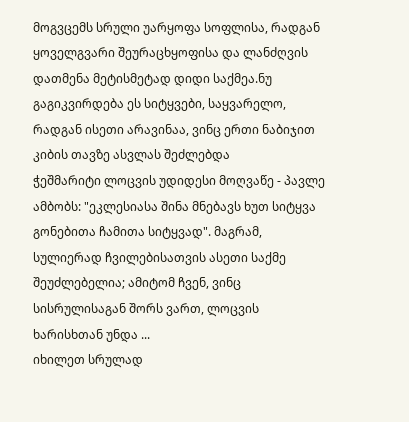მოგვცემს სრული უარყოფა სოფლისა, რადგან ყოველგვარი შეურაცხყოფისა და ლანძღვის დათმენა მეტისმეტად დიდი საქმეა.ნუ გაგიკვირდება ეს სიტყვები, საყვარელო, რადგან ისეთი არავინაა, ვინც ერთი ნაბიჯით კიბის თავზე ასვლას შეძლებდა
ჭეშმარიტი ლოცვის უდიდესი მოღვაწე - პავლე ამბობს: "ეკლესიასა შინა მნებავს ხუთ სიტყვა გონებითა ჩამითა სიტყვად". მაგრამ, სულიერად ჩვილებისათვის ასეთი საქმე შეუძლებელია; ამიტომ ჩვენ, ვინც სისრულისაგან შორს ვართ, ლოცვის ხარისხთან უნდა ...
იხილეთ სრულად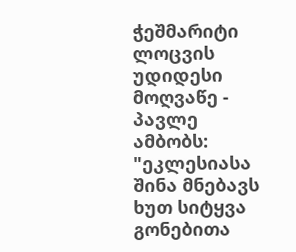ჭეშმარიტი ლოცვის უდიდესი მოღვაწე - პავლე ამბობს: "ეკლესიასა შინა მნებავს ხუთ სიტყვა გონებითა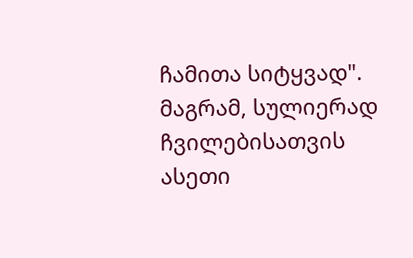ჩამითა სიტყვად". მაგრამ, სულიერად ჩვილებისათვის ასეთი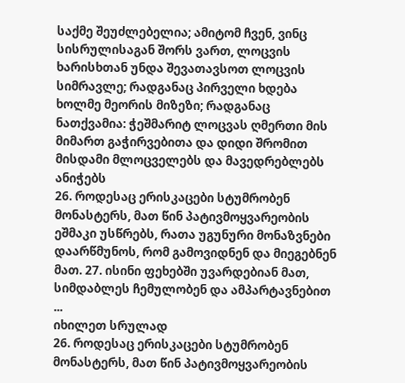საქმე შეუძლებელია; ამიტომ ჩვენ, ვინც სისრულისაგან შორს ვართ, ლოცვის ხარისხთან უნდა შევათავსოთ ლოცვის სიმრავლე; რადგანაც პირველი ხდება ხოლმე მეორის მიზეზი; რადგანაც ნათქვამია: ჭეშმარიტ ლოცვას ღმერთი მის მიმართ გაჭირვებითა და დიდი შრომით მისდამი მლოცველებს და მავედრებლებს ანიჭებს
26. როდესაც ერისკაცები სტუმრობენ მონასტერს, მათ წინ პატივმოყვარეობის ეშმაკი უსწრებს, რათა უგუნური მონაზვნები დაარწმუნოს, რომ გამოვიდნენ და მიეგებნენ მათ. 27. ისინი ფეხებში უვარდებიან მათ, სიმდაბლეს ჩემულობენ და ამპარტავნებით ...
იხილეთ სრულად
26. როდესაც ერისკაცები სტუმრობენ მონასტერს, მათ წინ პატივმოყვარეობის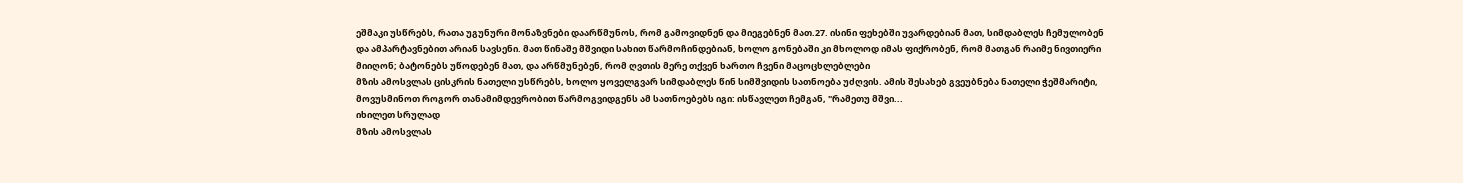ეშმაკი უსწრებს, რათა უგუნური მონაზვნები დაარწმუნოს, რომ გამოვიდნენ და მიეგებნენ მათ.27. ისინი ფეხებში უვარდებიან მათ, სიმდაბლეს ჩემულობენ და ამპარტავნებით არიან სავსენი. მათ წინაშე მშვიდი სახით წარმოჩინდებიან, ხოლო გონებაში კი მხოლოდ იმას ფიქრობენ, რომ მათგან რაიმე ნივთიერი მიიღონ; ბატონებს უწოდებენ მათ, და არწმუნებენ, რომ ღვთის მერე თქვენ ხართო ჩვენი მაცოცხლებლები
მზის ამოსვლას ცისკრის ნათელი უსწრებს, ხოლო ყოველგვარ სიმდაბლეს წინ სიმშვიდის სათნოება უძღვის. ამის შესახებ გვეუბნება ნათელი ჭეშმარიტი, მოვუსმინოთ როგორ თანამიმდევრობით წარმოგვიდგენს ამ სათნოებებს იგი: ისწავლეთ ჩემგან, "რამეთუ მშვი...
იხილეთ სრულად
მზის ამოსვლას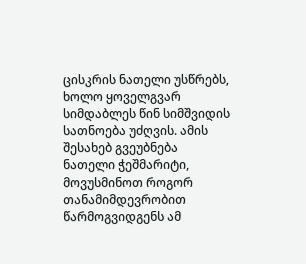ცისკრის ნათელი უსწრებს, ხოლო ყოველგვარ სიმდაბლეს წინ სიმშვიდის სათნოება უძღვის. ამის შესახებ გვეუბნება ნათელი ჭეშმარიტი, მოვუსმინოთ როგორ თანამიმდევრობით წარმოგვიდგენს ამ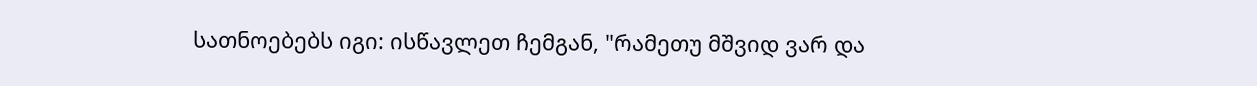სათნოებებს იგი: ისწავლეთ ჩემგან, "რამეთუ მშვიდ ვარ და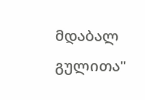მდაბალ გულითა"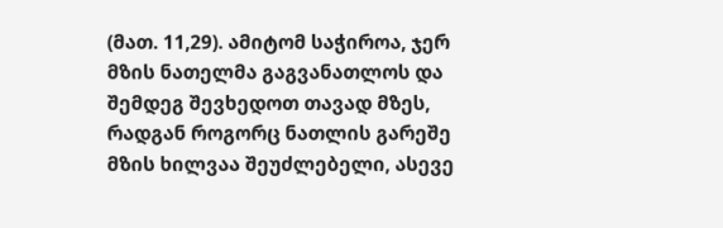(მათ. 11,29). ამიტომ საჭიროა, ჯერ მზის ნათელმა გაგვანათლოს და შემდეგ შევხედოთ თავად მზეს, რადგან როგორც ნათლის გარეშე მზის ხილვაა შეუძლებელი, ასევე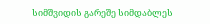სიმშვიდის გარეშე სიმდაბლეს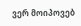ვერ მოიპოვებ